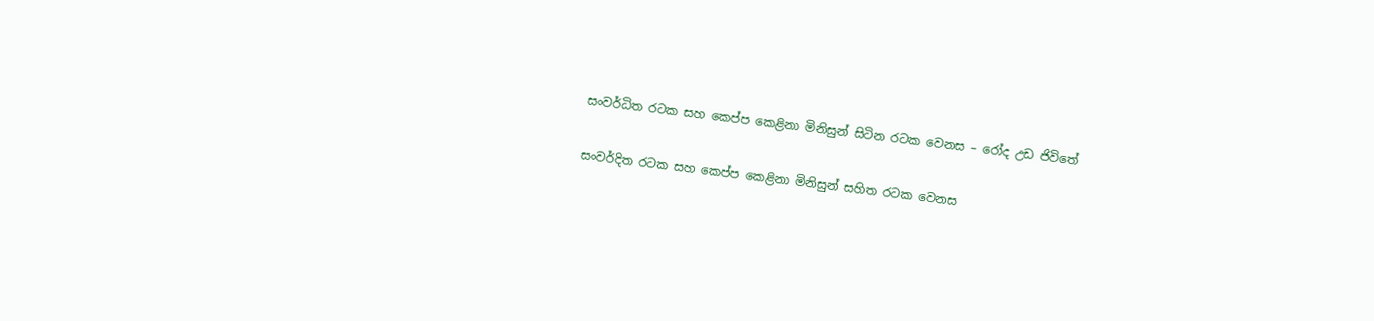සංවර්ධිත රටක සහ කෙප්ප කෙළිනා මිනිසුන් සිටින රටක වෙනස – රෝද උඩ ජිවිතේ

සංවර්දිත රටක සහ කෙප්ප කෙළිනා මිනිසුන් සහිත රටක වෙනස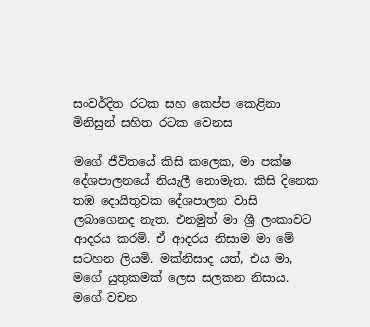සංවර්දිත රටක සහ කෙප්ප කෙළිනා මිනිසුන් සහිත රටක වෙනස

මගේ ජීවිතයේ කිසි කලෙක, මා පක්ෂ දේශපාලනයේ නියැලී නොමැත. කිසි දිනෙක තඹ දොයිතුවක දේශපාලන වාසි ලබාගෙනද නැත. එනමුත් මා ශ්‍රී ලංකාවට ආදරය කරමි. ඒ ආදරය නිසාම මා මේ සටහන ලියමි. මක්නිසාද යත්, එය මා, මගේ යුතුකමක් ලෙස සලකන නිසාය. මගේ වචන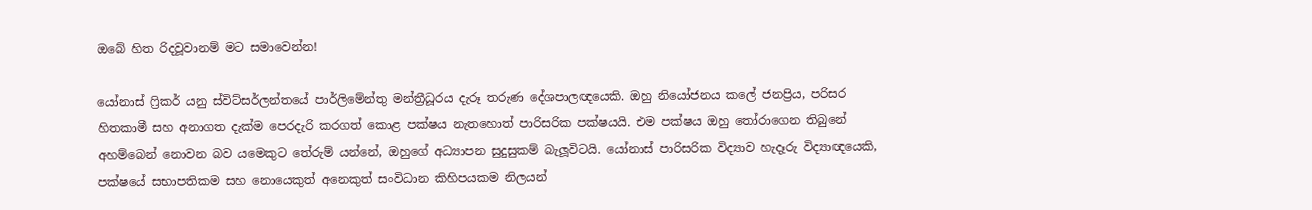ඔබේ හිත රිදවූවානම් මට සමාවෙන්න!

යෝනාස් ෆ්‍රිකර් යනු ස්විට්සර්ලන්තයේ පාර්ලිමේන්තු මන්ත්‍රීධූරය දැරූ තරුණ දේශපාලඥයෙකි. ඔහු නියෝජනය කලේ ජනප්‍රිය, පරිසර හිතකාමී සහ අනාගත දැක්ම පෙරදැරි කරගත් කොළ පක්ෂය නැතහොත් පාරිසරික පක්ෂයයි. එම පක්ෂය ඔහු තෝරාගෙන තිබුනේ අහම්බෙන් නොවන බව යමෙකුට තේරුම් යන්නේ, ඔහුගේ අධ්‍යාපන සුදුසුකම් බැලූවිටයි. යෝනාස් පාරිසරික විද්‍යාව හැදෑරු විද්‍යාඥයෙකි, පක්ෂයේ සභාපතිකම සහ නොයෙකුත් අනෙකුත් සංවිධාන කිහිපයකම නිලයන්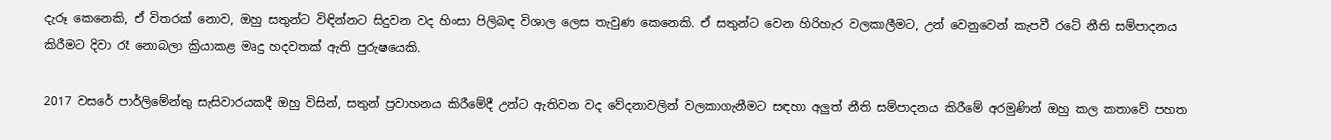දැරූ කෙනෙකි, ඒ විතරක් නොව, ඔහු සතුන්ට විඳින්නට සිදුවන වද හිංසා පිලිබඳ විශාල ලෙස තැවුණ කෙනෙකි. ඒ සතුන්ට වෙන හිරිහැර වලකාලීමට, උන් වෙනුවෙන් කැපවී රටේ නීති සම්පාදනය කිරීමට දිවා රෑ නොබලා ක්‍රියාකළ මෘදු හදවතක් ඇති පුරුෂයෙකි.

2017 වසරේ පාර්ලිමේන්තු සැසිවාරයකදී ඔහු විසින්, සතුන් ප්‍රවාහනය කිරීමේදී උන්ට ඇතිවන වද වේදනාවලින් වලකාගැනීමට සඳහා අලුත් නීති සම්පාදනය කිරීමේ අරමුණින් ඔහු කල කතාවේ පහත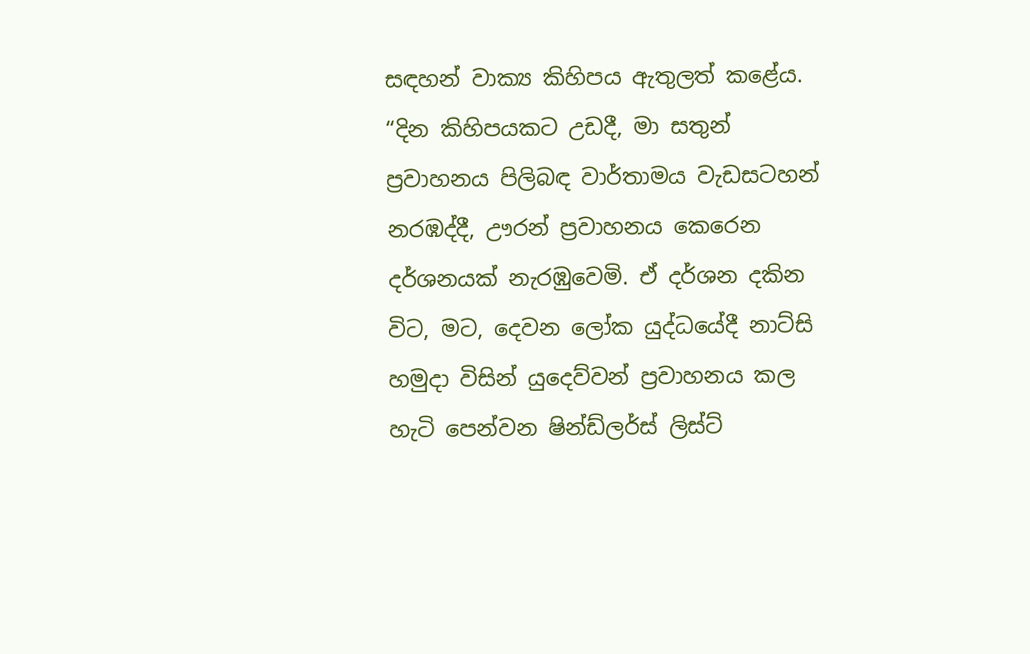සඳහන් වාක්‍ය කිහිපය ඇතුලත් කළේය.
“දින කිහිපයකට උඩදී, මා සතුන් ප්‍රවාහනය පිලිබඳ වාර්තාමය වැඩසටහන් නරඹද්දී, ඌරන් ප්‍රවාහනය කෙරෙන දර්ශනයක් නැරඹුවෙමි. ඒ දර්ශන දකින විට, මට, දෙවන ලෝක යුද්ධයේදී නාට්සි හමුදා විසින් යුදෙව්වන් ප්‍රවාහනය කල හැටි පෙන්වන ෂින්ඩ්ලර්ස් ලිස්ට්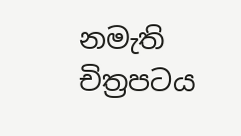නමැති චිත්‍රපටය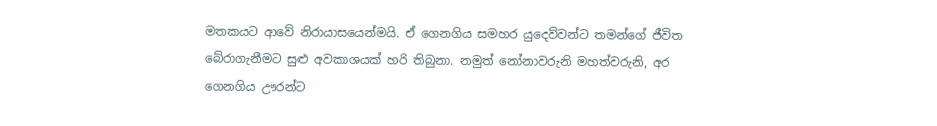මතකයට ආවේ නිරායාසයෙන්මයි. ඒ ගෙනගිය සමහර යුදෙව්වන්ට තමන්ගේ ජීවිත බේරාගැනීමට සුළු අවකාශයක් හරි තිබුනා. නමුත් නෝනාවරුනි මහත්වරුනි, අර ගෙනගිය ඌරන්ට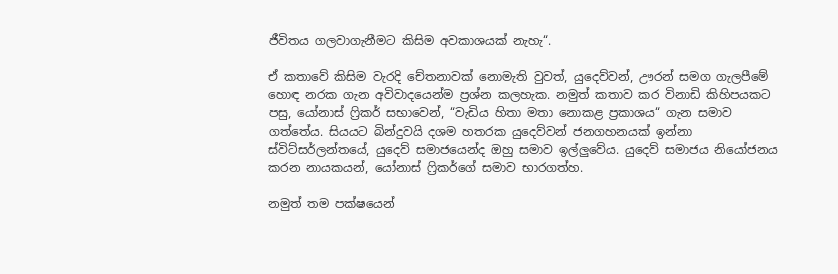ජීවිතය ගලවාගැනීමට කිසිම අවකාශයක් නැහැ“.

ඒ කතාවේ කිසිම වැරදි චේතනාවක් නොමැති වුවත්, යුදෙව්වන්, ඌරන් සමග ගැලපීමේ හොඳ නරක ගැන අවිවාදයෙන්ම ප්‍රශ්න කලහැක. නමුත් කතාව කර විනාඩි කිහිපයකට පසු, යෝනාස් ෆ්‍රිකර් සභාවෙන්, “වැඩිය හිතා මතා නොකළ ප්‍රකාශය“ ගැන සමාව ගත්තේය. සියයට බින්දුවයි දශම හතරක යුදෙව්වන් ජනගහනයක් ඉන්නා ස්විට්සර්ලන්තයේ, යුදෙව් සමාජයෙන්ද ඔහු සමාව ඉල්ලුවේය. යුදෙව් සමාජය නියෝජනය කරන නායකයන්, යෝනාස් ෆ්‍රිකර්ගේ සමාව භාරගත්හ.

නමුත් තම පක්ෂයෙන්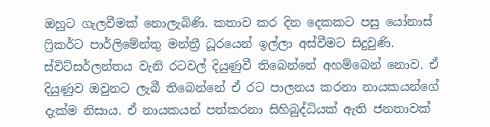ඔහුට ගැලවීමක් නොලැබිණි. කතාව කර දින දෙකකට පසු යෝනාස් ෆ්‍රිකර්ට පාර්ලිමේන්තු මන්ත්‍රී ධූරයෙන් ඉල්ලා අස්වීමට සිදුවුණි.
ස්විට්සර්ලන්තය වැනි රටවල් දියුණුවී තිබෙන්නේ අහම්බෙන් නොව. ඒ දියුණුව ඔවුනට ලැබී තිබෙන්නේ ඒ රට පාලනය කරනා නායකයන්ගේ දැක්ම නිසාය. ඒ නායකයන් පත්කරනා සිහිබුද්ධියක් ඇති ජනතාවක්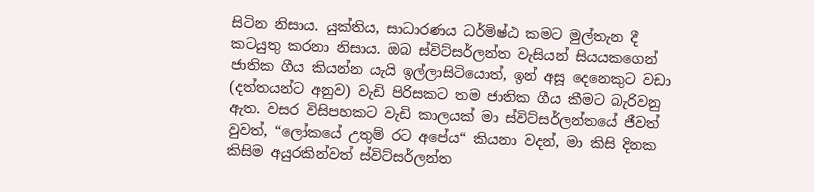සිටින නිසාය. යුක්තිය, සාධාරණය ධර්මිෂ්ඨ කමට මුල්තැන දී කටයුතු කරනා නිසාය. ඔබ ස්විට්සර්ලන්ත වැසියන් සියයකගෙන් ජාතික ගීය කියන්න යැයි ඉල්ලාසිටියොත්, ඉන් අසූ දෙනෙකුට වඩා (දත්තයන්ට අනුව) වැඩි පිරිසකට තම ජාතික ගීය කීමට බැරිවනු ඇත. වසර විසිපහකට වැඩි කාලයක් මා ස්විට්සර්ලන්තයේ ජීවත් වුවත්, “ලෝකයේ උතුම් රට අපේය“ කියනා වදන්, මා කිසි දිනක කිසිම අයුරකින්වත් ස්විට්සර්ලන්ත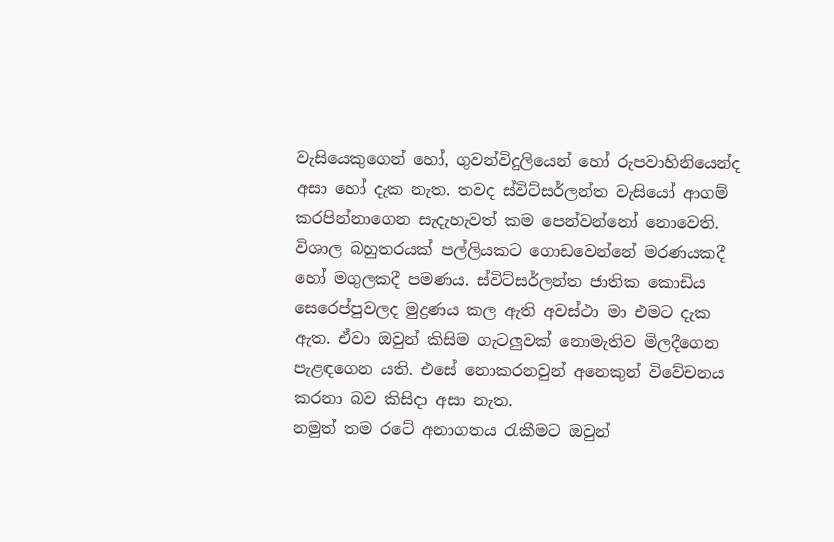වැසියෙකුගෙන් හෝ, ගුවන්විදුලියෙන් හෝ රුපවාහිනියෙන්ද අසා හෝ දැක නැත. තවද ස්විට්සර්ලන්ත වැසියෝ ආගම් කරපින්නාගෙන සැදැහැවත් කම පෙන්වන්නෝ නොවෙති. විශාල බහුතරයක් පල්ලියකට ගොඩවෙන්නේ මරණයකදී හෝ මගුලකදී පමණය. ස්විට්සර්ලන්ත ජාතික කොඩිය සෙරෙප්පුවලද මුද්‍රණය කල ඇති අවස්ථා මා එමට දැක ඇත. ඒවා ඔවුන් කිසිම ගැටලුවක් නොමැතිව මිලදීගෙන පැළඳගෙන යති. එසේ නොකරනවුන් අනෙකුන් විවේචනය කරනා බව කිසිදා අසා නැත.
නමුත් තම රටේ අනාගතය රැකීමට ඔවුන්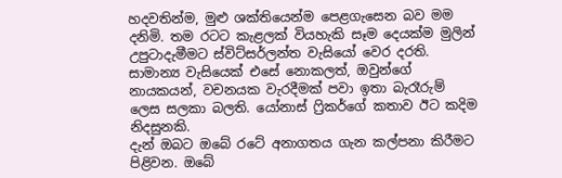හදවතින්ම, මුළු ශක්තියෙන්ම පෙළගැසෙන බව මම දනිමි. තම රටට කැළලක් වියහැකි සෑම දෙයක්ම මුලින් උපුටාදැමීමට ස්විට්සර්ලන්ත වැසියෝ වෙර දරති. සාමාන්‍ය වැසියෙක් එසේ නොකලත්, ඔවුන්ගේ නායකයන්, වචනයක වැරදීමක් පවා ඉතා බැරෑරුම් ලෙස සලකා බලති. යෝනාස් ෆ්‍රිකර්ගේ කතාව ඊට කදිම නිදසුනකි.
දැන් ඔබට ඔබේ රටේ අනාගතය ගැන කල්පනා කිරීමට පිළිවන. ඔබේ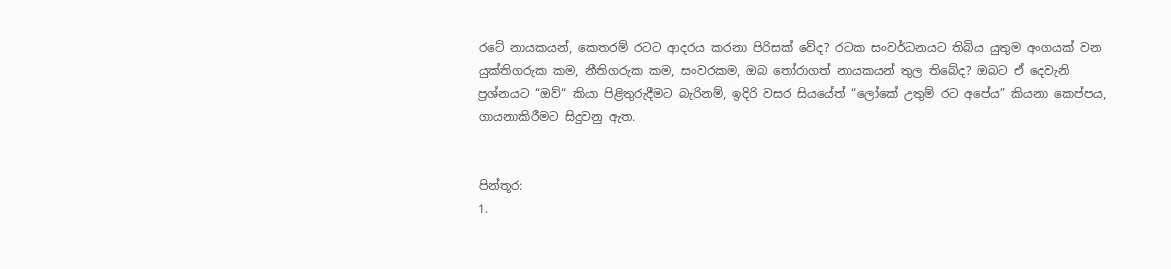රටේ නායකයන්, කෙතරම් රටට ආදරය කරනා පිරිසක් වේද? රටක සංවර්ධනයට තිබිය යුතුම අංගයක් වන යුක්තිගරුක කම, නීතිගරුක කම, සංවරකම, ඔබ තෝරාගත් නායකයන් තුල තිබේද? ඔබට ඒ දෙවැනි ප්‍රශ්නයට “ඔව්“ කියා පිළිතුරුදීමට බැරිනම්, ඉදිරි වසර සියයේත් “ලෝකේ උතුම් රට අපේය” කියනා කෙප්පය, ගායනාකිරීමට සිදුවනු ඇත.


පින්තූර:
1.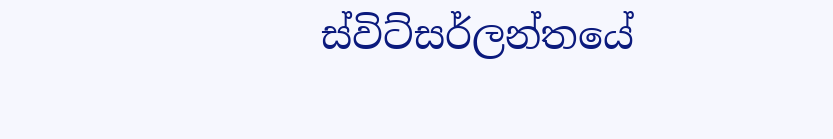ස්විට්සර්ලන්තයේ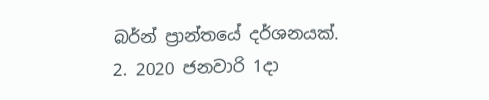බර්න් ප්‍රාන්තයේ දර්ශනයක්.
2. 2020 ජනවාරි 1දා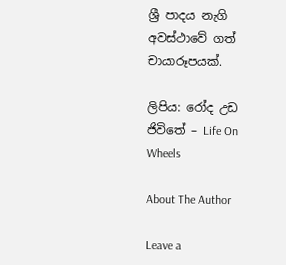ශ්‍රී පාදය නැගි අවස්ථාවේ ගත් චායාරූපයක්.

ලිපිය: රෝද උඩ ජිවිතේ – Life On Wheels

About The Author

Leave a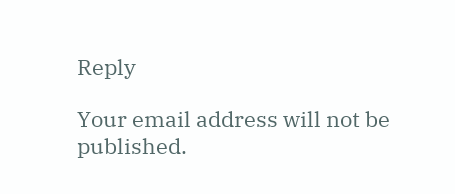Reply

Your email address will not be published.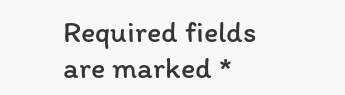Required fields are marked *